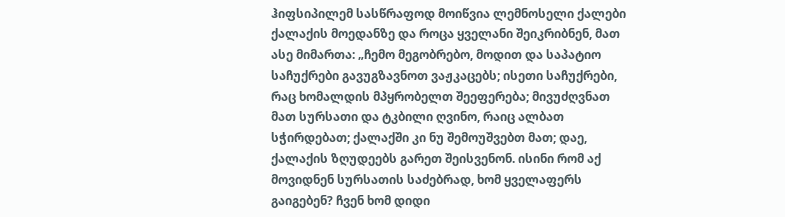ჰიფსიპილემ სასწრაფოდ მოიწვია ლემნოსელი ქალები ქალაქის მოედანზე და როცა ყველანი შეიკრიბნენ, მათ ასე მიმართა: „ჩემო მეგობრებო, მოდით და საპატიო საჩუქრები გავუგზავნოთ ვაჟკაცებს; ისეთი საჩუქრები, რაც ხომალდის მპყრობელთ შეეფერება; მივუძღვნათ მათ სურსათი და ტკბილი ღვინო, რაიც ალბათ სჭირდებათ; ქალაქში კი ნუ შემოუშვებთ მათ; დაე, ქალაქის ზღუდეებს გარეთ შეისვენონ. ისინი რომ აქ მოვიდნენ სურსათის საძებრად, ხომ ყველაფერს გაიგებენ? ჩვენ ხომ დიდი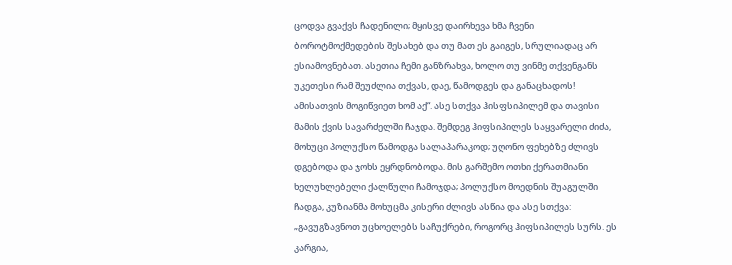ცოდვა გვაქვს ჩადენილი; მყისვე დაირხევა ხმა ჩვენი ბოროტმოქმედების შესახებ და თუ მათ ეს გაიგეს, სრულიადაც არ ესიამოვნებათ. ასეთია ჩემი განზრახვა, ხოლო თუ ვინმე თქვენგანს უკეთესი რამ შეუძლია თქვას, დაე, წამოდგეს და განაცხადოს! ამისათვის მოგიწვიეთ ხომ აქ“. ასე სთქვა ჰისფსიპილემ და თავისი მამის ქვის სავარძელში ჩაჯდა. შემდეგ ჰიფსიპილეს საყვარელი ძიძა, მოხუცი პოლუქსო წამოდგა სალაპარაკოდ; უღონო ფეხებზე ძლივს დგებოდა და ჯოხს ეყრდნობოდა. მის გარშემო ოთხი ქერათმიანი ხელუხლებელი ქალწული ჩამოჯდა; პოლუქსო მოედნის შუაგულში ჩადგა, კუზიანმა მოხუცმა კისერი ძლივს ასწია და ასე სთქვა: „გავუგზავნოთ უცხოელებს საჩუქრები, როგორც ჰიფსიპილეს სურს. ეს კარგია,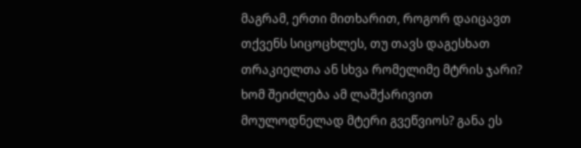მაგრამ, ერთი მითხარით, როგორ დაიცავთ თქვენს სიცოცხლეს, თუ თავს დაგესხათ თრაკიელთა ან სხვა რომელიმე მტრის ჯარი? ხომ შეიძლება ამ ლაშქარივით მოულოდნელად მტერი გვეწვიოს? განა ეს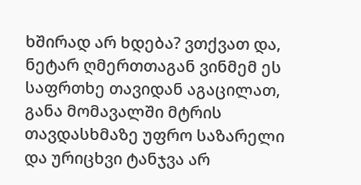ხშირად არ ხდება? ვთქვათ და, ნეტარ ღმერთთაგან ვინმემ ეს საფრთხე თავიდან აგაცილათ, განა მომავალში მტრის თავდასხმაზე უფრო საზარელი და ურიცხვი ტანჯვა არ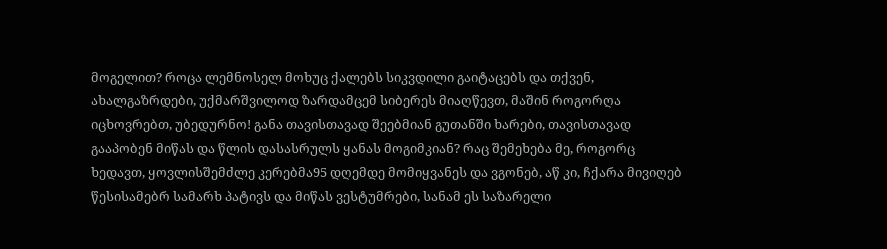მოგელით? როცა ლემნოსელ მოხუც ქალებს სიკვდილი გაიტაცებს და თქვენ, ახალგაზრდები, უქმარშვილოდ ზარდამცემ სიბერეს მიაღწევთ, მაშინ როგორღა იცხოვრებთ, უბედურნო! განა თავისთავად შეებმიან გუთანში ხარები, თავისთავად გააპობენ მიწას და წლის დასასრულს ყანას მოგიმკიან? რაც შემეხება მე, როგორც ხედავთ, ყოვლისშემძლე კერებმა95 დღემდე მომიყვანეს და ვგონებ, აწ კი, ჩქარა მივიღებ წესისამებრ სამარხ პატივს და მიწას ვესტუმრები, სანამ ეს საზარელი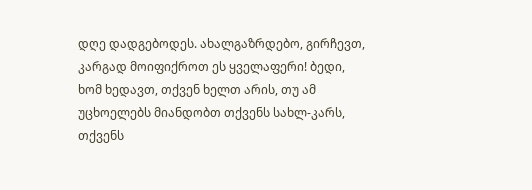დღე დადგებოდეს. ახალგაზრდებო, გირჩევთ, კარგად მოიფიქროთ ეს ყველაფერი! ბედი, ხომ ხედავთ, თქვენ ხელთ არის, თუ ამ უცხოელებს მიანდობთ თქვენს სახლ-კარს, თქვენს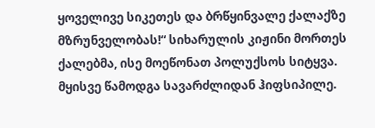ყოველივე სიკეთეს და ბრწყინვალე ქალაქზე მზრუნველობას!“ სიხარულის კიჟინი მორთეს ქალებმა, ისე მოეწონათ პოლუქსოს სიტყვა. მყისვე წამოდგა სავარძლიდან ჰიფსიპილე.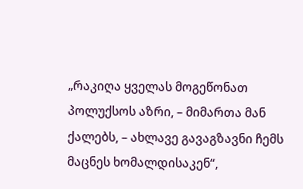„რაკიღა ყველას მოგეწონათ პოლუქსოს აზრი, – მიმართა მან ქალებს, – ახლავე გავაგზავნი ჩემს მაცნეს ხომალდისაკენ“,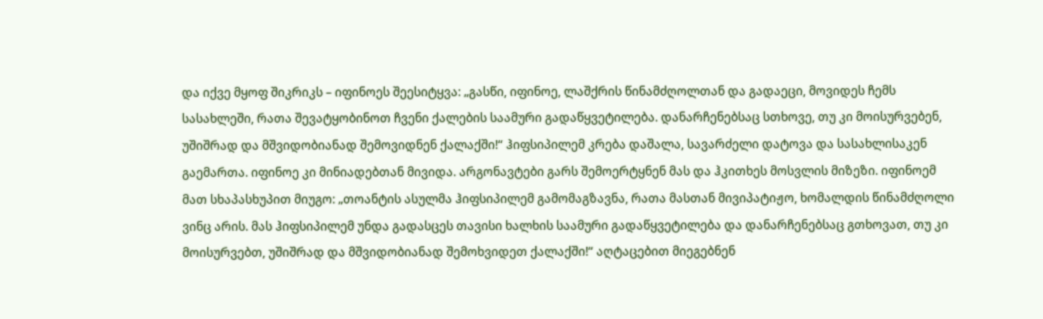და იქვე მყოფ შიკრიკს – იფინოეს შეესიტყვა: „გასწი, იფინოე, ლაშქრის წინამძღოლთან და გადაეცი, მოვიდეს ჩემს სასახლეში, რათა შევატყობინოთ ჩვენი ქალების საამური გადაწყვეტილება. დანარჩენებსაც სთხოვე, თუ კი მოისურვებენ, უშიშრად და მშვიდობიანად შემოვიდნენ ქალაქში!“ ჰიფსიპილემ კრება დაშალა, სავარძელი დატოვა და სასახლისაკენ გაემართა. იფინოე კი მინიადებთან მივიდა. არგონავტები გარს შემოერტყნენ მას და ჰკითხეს მოსვლის მიზეზი. იფინოემ მათ სხაპასხუპით მიუგო: „თოანტის ასულმა ჰიფსიპილემ გამომაგზავნა, რათა მასთან მივიპატიჟო, ხომალდის წინამძღოლი ვინც არის. მას ჰიფსიპილემ უნდა გადასცეს თავისი ხალხის საამური გადაწყვეტილება და დანარჩენებსაც გთხოვათ, თუ კი მოისურვებთ, უშიშრად და მშვიდობიანად შემოხვიდეთ ქალაქში!“ აღტაცებით მიეგებნენ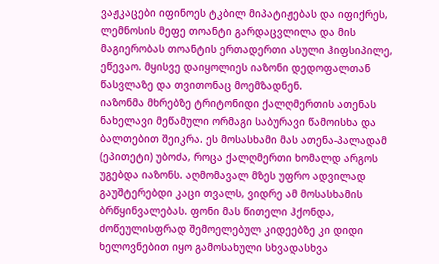ვაჟკაცები იფინოეს ტკბილ მიპატიჟებას და იფიქრეს, ლემნოსის მეფე თოანტი გარდაცვლილა და მის მაგიერობას თოანტის ერთადერთი ასული ჰიფსიპილე, ეწევაო. მყისვე დაიყოლიეს იაზონი დედოფალთან წასვლაზე და თვითონაც მოემზადნენ.
იაზონმა მხრებზე ტრიტონიდი ქალღმერთის ათენას ნახელავი მეწამული ორმაგი საბურავი წამოისხა და ბალთებით შეიკრა. ეს მოსასხამი მას ათენა-პალადამ (ეპითეტი) უბოძა, როცა ქალღმერთი ხომალდ არგოს უგებდა იაზონს. აღმომავალ მზეს უფრო ადვილად გაუშტერებდი კაცი თვალს, ვიდრე ამ მოსასხამის ბრწყინვალებას. ფონი მას წითელი ჰქონდა, ძოწეულისფრად შემოელებულ კიდეებზე კი დიდი ხელოვნებით იყო გამოსახული სხვადასხვა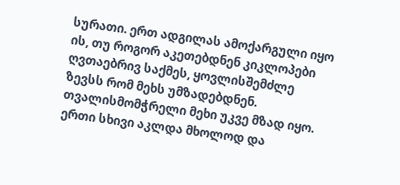სურათი. ერთ ადგილას ამოქარგული იყო ის, თუ როგორ აკეთებდნენ კიკლოპები ღვთაებრივ საქმეს, ყოვლისშემძლე ზევსს რომ მეხს უმზადებდნენ. თვალისმომჭრელი მეხი უკვე მზად იყო. ერთი სხივი აკლდა მხოლოდ და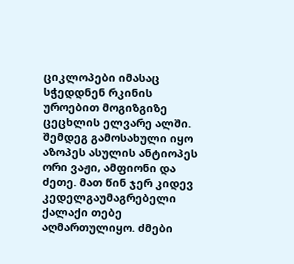ციკლოპები იმასაც სჭედდნენ რკინის უროებით მოგიზგიზე ცეცხლის ელვარე ალში. შემდეგ გამოსახული იყო აზოპეს ასულის ანტიოპეს ორი ვაჟი, ამფიონი და ძეთე. მათ წინ ჯერ კიდევ კედელგაუმაგრებელი ქალაქი თებე აღმართულიყო. ძმები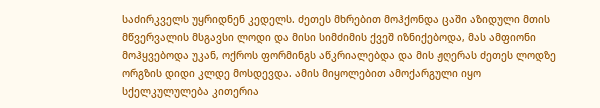საძირკველს უყრიდნენ კედელს. ძეთეს მხრებით მოჰქონდა ცაში აზიდული მთის მწვერვალის მსგავსი ლოდი და მისი სიმძიმის ქვეშ იზნიქებოდა, მას ამფიონი მოჰყვებოდა უკან, ოქროს ფორმინგს აწკრიალებდა და მის ჟღერას ძეთეს ლოდზე ორგზის დიდი კლდე მოსდევდა. ამის მიყოლებით ამოქარგული იყო სქელკულულება კითერია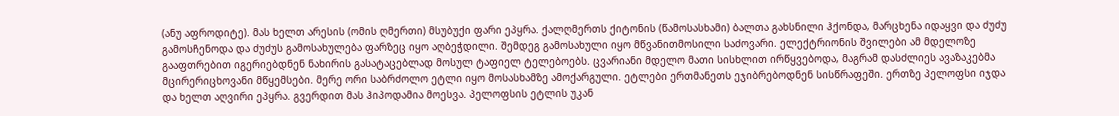(ანუ აფროდიტე). მას ხელთ არესის (ომის ღმერთი) მსუბუქი ფარი ეპყრა. ქალღმერთს ქიტონის (წამოსასხამი) ბალთა გახსნილი ჰქონდა, მარცხენა იდაყვი და ძუძუ გამოსჩენოდა და ძუძუს გამოსახულება ფარზეც იყო აღბეჭდილი. შემდეგ გამოსახული იყო მწვანითმოსილი საძოვარი. ელექტრიონის შვილები ამ მდელოზე გააფთრებით იგერიებდნენ ნახირის გასატაცებლად მოსულ ტაფიელ ტელებოებს. ცვარიანი მდელო მათი სისხლით ირწყვებოდა, მაგრამ დასძლიეს ავაზაკებმა მცირერიცხოვანი მწყემსები. მერე ორი საბრძოლო ეტლი იყო მოსასხამზე ამოქარგული. ეტლები ერთმანეთს ეჯიბრებოდნენ სისწრაფეში. ერთზე პელოფსი იჯდა და ხელთ აღვირი ეპყრა. გვერდით მას ჰიპოდამია მოესვა. პელოფსის ეტლის უკან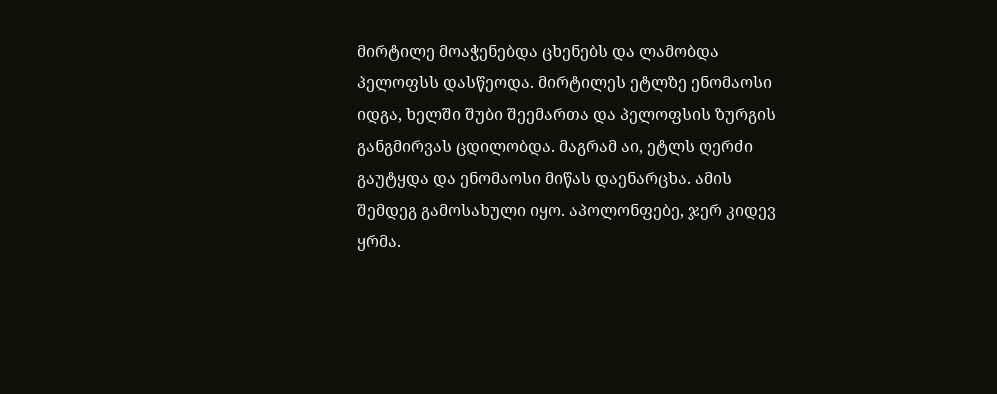მირტილე მოაჭენებდა ცხენებს და ლამობდა პელოფსს დასწეოდა. მირტილეს ეტლზე ენომაოსი იდგა, ხელში შუბი შეემართა და პელოფსის ზურგის განგმირვას ცდილობდა. მაგრამ აი, ეტლს ღერძი გაუტყდა და ენომაოსი მიწას დაენარცხა. ამის შემდეგ გამოსახული იყო. აპოლონფებე, ჯერ კიდევ ყრმა.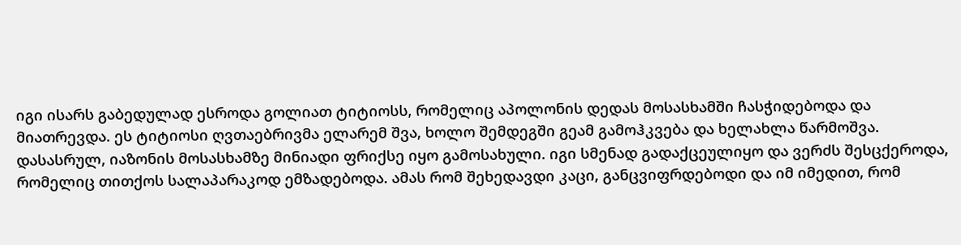იგი ისარს გაბედულად ესროდა გოლიათ ტიტიოსს, რომელიც აპოლონის დედას მოსასხამში ჩასჭიდებოდა და მიათრევდა. ეს ტიტიოსი ღვთაებრივმა ელარემ შვა, ხოლო შემდეგში გეამ გამოჰკვება და ხელახლა წარმოშვა. დასასრულ, იაზონის მოსასხამზე მინიადი ფრიქსე იყო გამოსახული. იგი სმენად გადაქცეულიყო და ვერძს შესცქეროდა, რომელიც თითქოს სალაპარაკოდ ემზადებოდა. ამას რომ შეხედავდი კაცი, განცვიფრდებოდი და იმ იმედით, რომ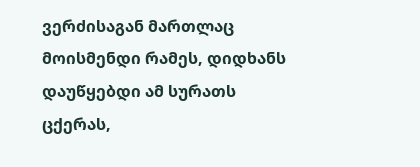ვერძისაგან მართლაც მოისმენდი რამეს, დიდხანს დაუწყებდი ამ სურათს ცქერას,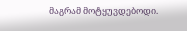მაგრამ მოტყუვდებოდი.